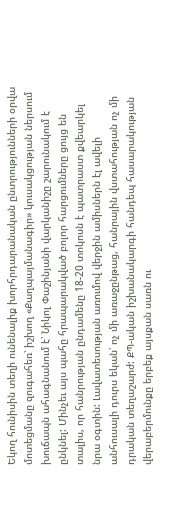Եկող հունիսին տեղի ունենալիք խորհրդարանական ընտրությունների օրվա մոտեցմանը զուգահեռ՝ իշխող «Քաղպայմանագիր» կուսակցության ներսում խուճապն ահագնանում է՝ Նիկոլ Փաշինյանի վարկանիշը շարունակում է ընկնել: Մինչեւ այս պահը հրապարակված բոլոր հարցումները ցույց են տալիս, որ հանրության ընդամենը 18-20 տոկոսն է պատրաստ քվեարկել նրա օգտին: Լավատեսության առումով վերջին ամիսներն էլ ավելի անհուսալի դուրս եկան՝ ոչ մի առաջընթաց, հանրային վստահության ոչ մի դրական տեղաշարժ: ՔՊ-ական իշխանակարգի հանդեպ հասարակության վերաբերմունքը երբեք այսքան սառն ու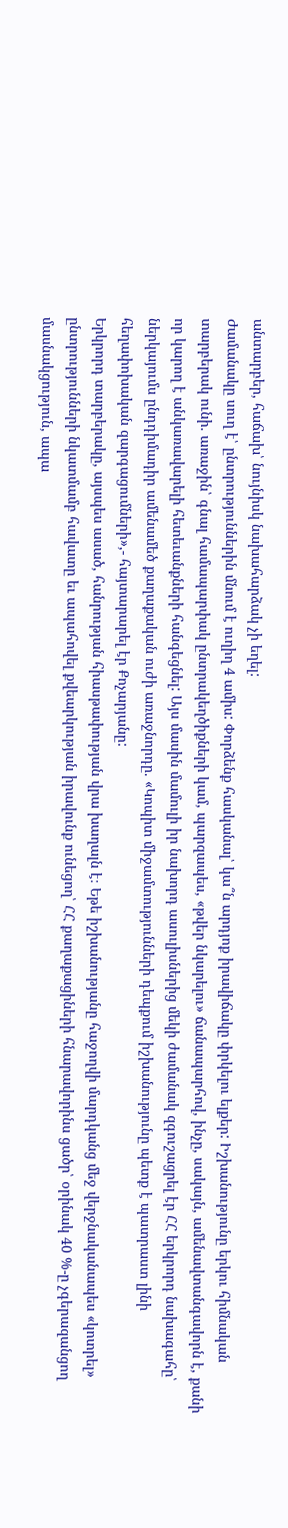անտարբեր, հաճախ՝ նույնիսկ նախահարձակ չի եղել:
Ժամանակը սուղ է՝ ընտրություններին մնում է ուղիղ 4 ամիս: Փորձենք հասկանալ՝ կա՞ն արդյոք իրավիճակը փրկելու ելքեր: Իշխանությունը երկու հիմնական տարբերակ ունի. առաջին՝ գնալ համապարփակ ընտրակեղծիքների կամ, պարզապես, «թվեր նկարելու» ճանապարհով, ինչը, սակայն, ամենավտանգավորն է, քանի որ կարող է անկառավարելի հետեւանքների հանգեցնել: Այս մասին մամուլի իր նախորդ ասուլիսներից մեկի ժամանակ զգուշացրել էր ՀՀ երկրորդ նախագահը՝ ներկայումս ընդդիմադիր ամենամեծ քաղաքական ուժի առաջնորդը. «Կոպիտ միջամտությունների դեպքում իշխանությունը պետք է պատրաստ լինի հեղափոխական զարգացումների»,- հայտարարել էր Քոչարյանը:
Երկրորդ տարբերակը, այսպես ասած, հանրության հիասթափության վրա խաղալն է։ Եթե իշխանությանը հաջողվի մարդկանց մեջ վերջնականապես «կոտրել» ընտրությունների նկատմամբ հավատը եւ ապահովել քվեարկության իրավունք ունեցող՝ ՀՀ քաղաքացիների հնարավորինս ցածր՝ օրինակ 40 %-ը չգերազանցող մասնակցություն, ապա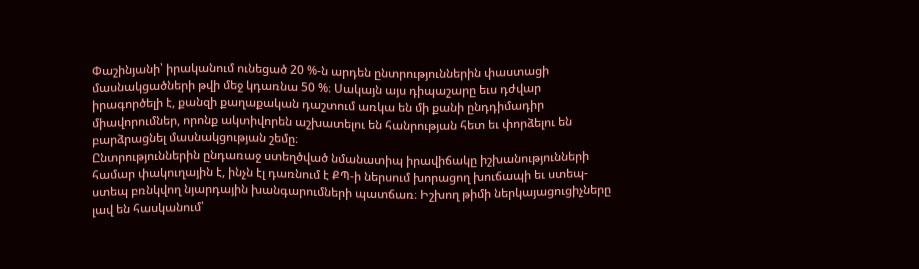Փաշինյանի՝ իրականում ունեցած 20 %-ն արդեն ընտրություններին փաստացի մասնակցածների թվի մեջ կդառնա 50 %։ Սակայն այս դիպաշարը եւս դժվար իրագործելի է, քանզի քաղաքական դաշտում առկա են մի քանի ընդդիմադիր միավորումներ, որոնք ակտիվորեն աշխատելու են հանրության հետ եւ փորձելու են բարձրացնել մասնակցության շեմը։
Ընտրություններին ընդառաջ ստեղծված նմանատիպ իրավիճակը իշխանությունների համար փակուղային է, ինչն էլ դառնում է ՔՊ-ի ներսում խորացող խուճապի եւ ստեպ-ստեպ բռնկվող նյարդային խանգարումների պատճառ։ Իշխող թիմի ներկայացուցիչները լավ են հասկանում՝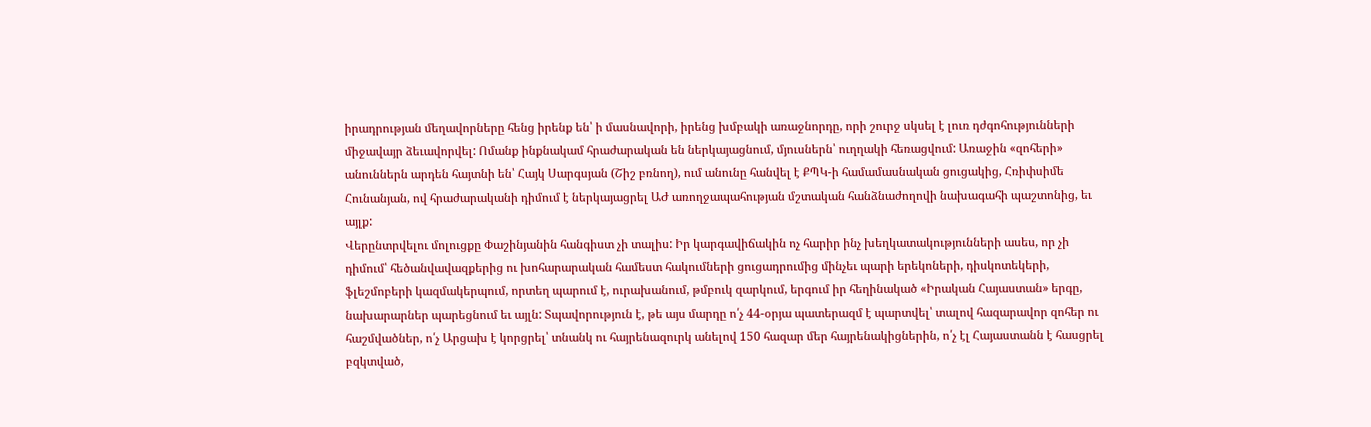իրադրության մեղավորները հենց իրենք են՝ ի մասնավորի, իրենց խմբակի առաջնորդը, որի շուրջ սկսել է լուռ դժգոհությունների միջավայր ձեւավորվել: Ոմանք ինքնակամ հրաժարական են ներկայացնում, մյուսներն՝ ուղղակի հեռացվում: Առաջին «զոհերի» անուններն արդեն հայտնի են՝ Հայկ Սարգսյան (Շիշ բռնող), ում անունը հանվել է ՔՊԿ-ի համամասնական ցուցակից, Հռիփսիմե Հունանյան, ով հրաժարականի դիմում է ներկայացրել ԱԺ առողջապահության մշտական հանձնաժողովի նախագահի պաշտոնից, եւ այլք:
Վերընտրվելու մոլուցքը Փաշինյանին հանգիստ չի տալիս: Իր կարգավիճակին ոչ հարիր ինչ խեղկատակությունների ասես, որ չի դիմում՝ հեծանվավազքերից ու խոհարարական համեստ հակումների ցուցադրումից մինչեւ պարի երեկոների, դիսկոտեկերի, ֆլեշմոբերի կազմակերպում, որտեղ պարում է, ուրախանում, թմբուկ զարկում, երգում իր հեղինակած «Իրական Հայաստան» երգը, նախարարներ պարեցնում եւ այլն: Տպավորություն է, թե այս մարդը ո՛չ 44-օրյա պատերազմ է պարտվել՝ տալով հազարավոր զոհեր ու հաշմվածներ, ո՛չ Արցախ է կորցրել՝ տնանկ ու հայրենազուրկ անելով 150 հազար մեր հայրենակիցներին, ո՛չ էլ Հայաստանն է հասցրել բզկտված,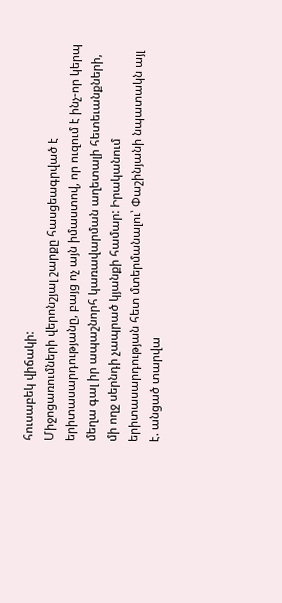հուսաբեկ վիճակի:
Միջոցառումների վերոնշյալ շարքը հասցեագրված է երիտասարդությանը, բայց ոչ այն իմաստով, որ ուզում է ինչ-որ կերպ մեղա գալ իր ապաշնորհ կառավարման աղետալի հետեւանքների, մի ողջ սերնդի չապրած կյանքի համար: Իրականում երիտասարդության հետ մտերմանալու՝ Փաշինյանի նպատակն այլ է. անցած տարվա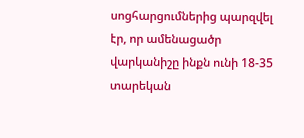սոցհարցումներից պարզվել էր, որ ամենացածր վարկանիշը ինքն ունի 18-35 տարեկան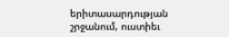երիտասարդության շրջանում, ուստիեւ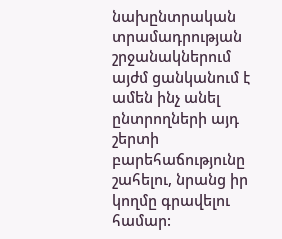նախընտրական տրամադրության շրջանակներում այժմ ցանկանում է ամեն ինչ անել ընտրողների այդ շերտի բարեհաճությունը շահելու, նրանց իր կողմը գրավելու համար: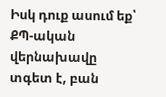Իսկ դուք ասում եք՝ ՔՊ-ական վերնախավը տգետ է, բան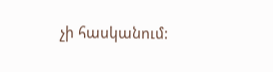չի հասկանում: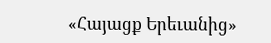«Հայացք Երեւանից»